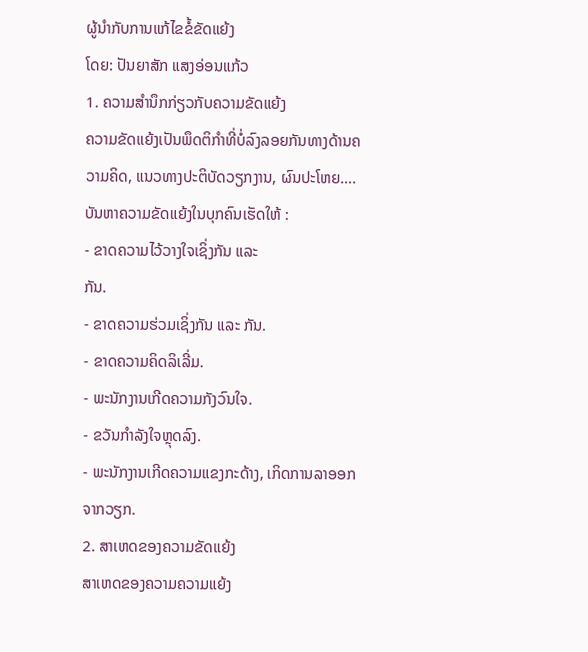ຜູ້ນຳກັບການແກ້ໄຂຂໍ້ຂັດແຍ້ງ
ໂດຍ: ປັນຍາສັກ ແສງອ່ອນແກ້ວ
1. ຄວາມສໍານຶກກ່ຽວກັບຄວາມຂັດແຍ້ງ
ຄວາມຂັດແຍ້ງເປັນພຶດຕິກຳທີ່ບໍ່ລົງລອຍກັນທາງດ້ານຄວາມຄິດ, ແນວທາງປະຕິບັດວຽກງານ, ຜົນປະໂຫຍ….ບັນຫາຄວາມຂັດແຍ້ງໃນບຸກຄົນເຮັດໃຫ້ :
- ຂາດຄວາມໄວ້ວາງໃຈເຊິ່ງກັນ ແລະ
ກັນ.
- ຂາດຄວາມຮ່ວມເຊິ່ງກັນ ແລະ ກັນ.
- ຂາດຄວາມຄິດລິເລີ່ມ.
- ພະນັກງານເກີດຄວາມກັງວົນໃຈ.
- ຂວັນກຳລັງໃຈຫຼຸດລົງ.
- ພະນັກງານເກີດຄວາມແຂງກະດ້າງ, ເກິດການລາອອກຈາກວຽກ.
2. ສາເຫດຂອງຄວາມຂັດແຍ້ງ
ສາເຫດຂອງຄວາມຄວາມແຍ້ງ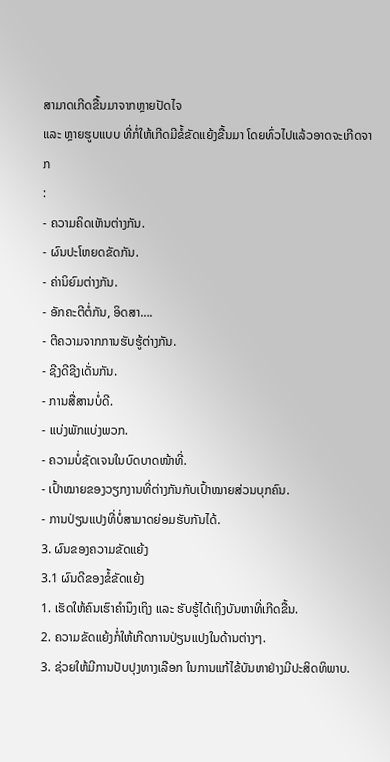ສາມາດເກີດຂື້ນມາຈາກຫຼາຍປັດໄຈ
ແລະ ຫຼາຍຮູບແບບ ທີ່ກໍ່ໃຫ້ເກີດມີຂໍ້ຂັດແຍ້ງຂື້ນມາ ໂດຍທົ່ວໄປແລ້ວອາດຈະເກີດຈາກ
:
- ຄວາມຄິດເຫັນຕ່າງກັນ.
- ຜົນປະໂຫຍດຂັດກັນ.
- ຄ່ານິຍົມຕ່າງກັນ.
- ອັກຄະຕີຕໍ່ກັນ, ອິດສາ….
- ຕີຄວາມຈາກການຮັບຮູ້ຕ່າງກັນ.
- ຊີງດີຊີງເດັ່ນກັນ.
- ການສື່ສານບໍ່ດີ.
- ແບ່ງພັກແບ່ງພວກ.
- ຄວາມບໍ່ຊັດເຈນໃນບົດບາດໜ້າທີ່.
- ເປົ້າໝາຍຂອງວຽກງານທີ່ຕ່າງກັນກັບເປົ້າໝາຍສ່ວນບຸກຄົນ.
- ການປ່ຽນແປງທີ່ບໍ່ສາມາດຍ່ອມຮັບກັນໄດ້.
3. ຜົນຂອງຄວາມຂັດແຍ້ງ
3.1 ຜົນດີຂອງຂໍ້ຂັດແຍ້ງ
1. ເຮັດໃຫ້ຄົນເຮົາຄຳນຶງເຖິງ ແລະ ຮັບຮູ້ໄດ້ເຖິງບັນຫາທີ່ເກີດຂື້ນ.
2. ຄວາມຂັດແຍ້ງກໍ່ໃຫ້ເກີດການປ່ຽນແປງໃນດ້ານຕ່າງໆ.
3. ຊ່ວຍໃຫ້ມີການປັບປຸງທາງເລືອກ ໃນການແກ້ໄຂ້ບັນຫາຢ່າງມີປະສິດທິພາບ.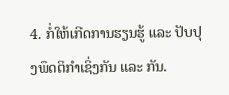4. ກໍ່ໃຫ້ເກີດການຮຽນຮູ້ ແລະ ປັບປຸງພຶດຕິກຳເຊິ່ງກັນ ແລະ ກັນ.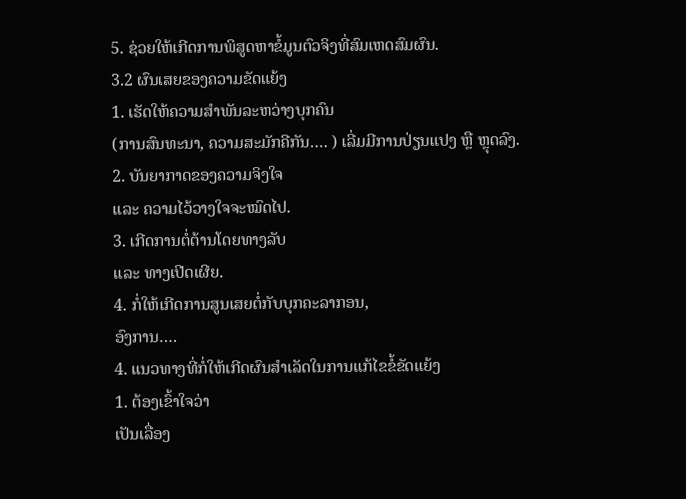5. ຊ່ວຍໃຫ້ເກີດການພິສູດຫາຂໍ້ມູນຕົວຈິງທີ່ສົມເຫດສົມຜົນ.
3.2 ຜົນເສຍຂອງຄວາມຂັດແຍ້ງ
1. ເຮັດໃຫ້ຄວາມສຳພັນລະຫວ່າງບຸກຄົນ
(ການສົນທະນາ, ຄວາມສະມັກຄີກັນ…. ) ເລີ່ມມີການປ່ຽນແປງ ຫຼື ຫຼຸດລົງ.
2. ບັນຍາກາດຂອງຄວາມຈິງໃຈ
ແລະ ຄວາມໄວ້ວາງໃຈຈະໝົດໄປ.
3. ເກີດການຕໍ່ຕ້ານໂດຍທາງລັບ
ແລະ ທາງເປີດເຜີຍ.
4. ກໍ່ໃຫ້ເກີດການສູນເສຍຕໍ່ກັບບຸກຄະລາກອນ,
ອົງການ….
4. ແນວທາງທີ່ກໍ່ໃຫ້ເກີດຜົນສຳເລັດໃນການແກ້ໄຂຂໍ້ຂັດແຍ້ງ
1. ຕ້ອງເຂົ້າໃຈວ່າ
ເປັນເລື່ອງ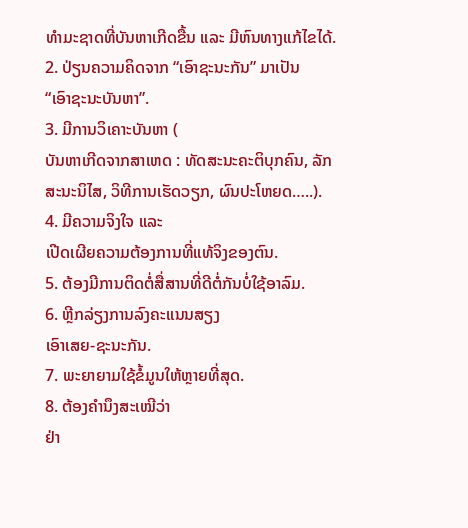ທຳມະຊາດທີ່ບັນຫາເກີດຂື້ນ ແລະ ມີຫົນທາງແກ້ໄຂໄດ້.
2. ປ່ຽນຄວາມຄິດຈາກ “ເອົາຊະນະກັນ” ມາເປັນ
“ເອົາຊະນະບັນຫາ”.
3. ມີການວິເຄາະບັນຫາ (
ບັນຫາເກີດຈາກສາເຫດ : ທັດສະນະຄະຕິບຸກຄົນ, ລັກສະນະນິໄສ, ວິທີການເຮັດວຽກ, ຜົນປະໂຫຍດ…..).
4. ມີຄວາມຈິງໃຈ ແລະ
ເປີດເຜີຍຄວາມຕ້ອງການທີ່ແທ້ຈິງຂອງຕົນ.
5. ຕ້ອງມີການຕິດຕໍ່ສື່ສານທີ່ດີຕໍ່ກັນບໍ່ໃຊ້ອາລົມ.
6. ຫຼີກລ່ຽງການລົງຄະແນນສຽງ
ເອົາເສຍ-ຊະນະກັນ.
7. ພະຍາຍາມໃຊ້ຂໍ້ມູນໃຫ້ຫຼາຍທີ່ສຸດ.
8. ຕ້ອງຄຳນຶງສະເໝີວ່າ
ຢ່າ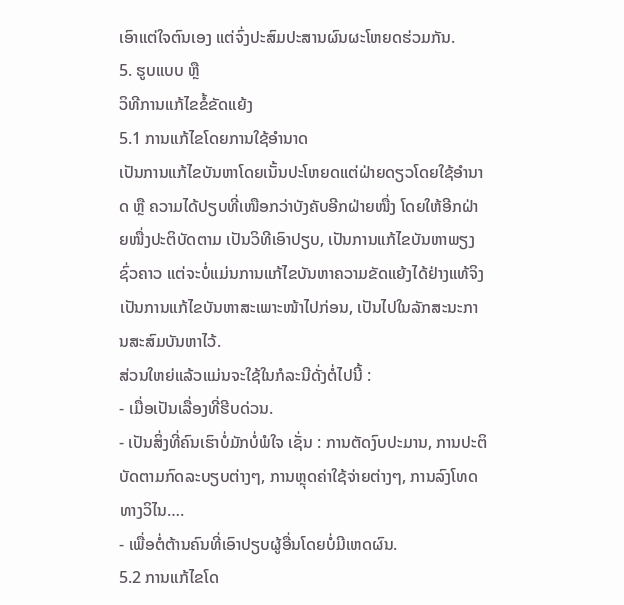ເອົາແຕ່ໃຈຕົນເອງ ແຕ່ຈົ່ງປະສົມປະສານຜົນຜະໂຫຍດຮ່ວມກັນ.
5. ຮູບແບບ ຫຼື
ວິທີການແກ້ໄຂຂໍ້ຂັດແຍ້ງ
5.1 ການແກ້ໄຂໂດຍການໃຊ້ອຳນາດ
ເປັນການແກ້ໄຂບັນຫາໂດຍເນັ້ນປະໂຫຍດແຕ່ຝ່າຍດຽວໂດຍໃຊ້ອຳນາດ ຫຼື ຄວາມໄດ້ປຽບທີ່ເໜືອກວ່າບັງຄັບອີກຝ່າຍໜື່ງ ໂດຍໃຫ້ອີກຝ່າຍໜື່ງປະຕິບັດຕາມ ເປັນວິທີເອົາປຽບ, ເປັນການແກ້ໄຂບັນຫາພຽງຊົ່ວຄາວ ແຕ່ຈະບໍ່ແມ່ນການແກ້ໄຂບັນຫາຄວາມຂັດແຍ້ງໄດ້ຢ່າງແທ້ຈິງ ເປັນການແກ້ໄຂບັນຫາສະເພາະໜ້າໄປກ່ອນ, ເປັນໄປໃນລັກສະນະການສະສົມບັນຫາໄວ້.
ສ່ວນໃຫຍ່ແລ້ວແມ່ນຈະໃຊ້ໃນກໍລະນີດັ່ງຕໍ່ໄປນີ້ :
- ເມື່ອເປັນເລື່ອງທີ່ຮີບດ່ວນ.
- ເປັນສິ່ງທີ່ຄົນເຮົາບໍ່ມັກບໍ່ພໍໃຈ ເຊັ່ນ : ການຕັດງົບປະມານ, ການປະຕິບັດຕາມກົດລະບຽບຕ່າງໆ, ການຫຼຸດຄ່າໃຊ້ຈ່າຍຕ່າງໆ, ການລົງໂທດທາງວິໄນ….
- ເພື່ອຕໍ່ຕ້ານຄົນທີ່ເອົາປຽບຜູ້ອື່ນໂດຍບໍ່ມີເຫດຜົນ.
5.2 ການແກ້ໄຂໂດ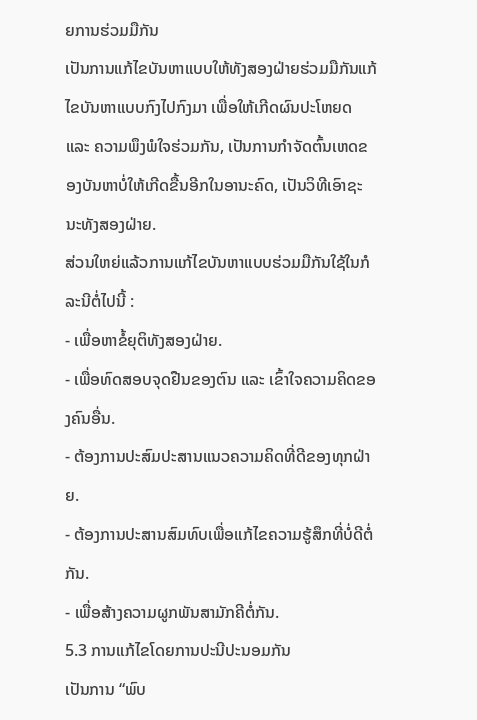ຍການຮ່ວມມືກັນ
ເປັນການແກ້ໄຂບັນຫາແບບໃຫ້ທັງສອງຝ່າຍຮ່ວມມືກັນແກ້ໄຂບັນຫາແບບກົງໄປກົງມາ ເພື່ອໃຫ້ເກີດຜົນປະໂຫຍດ ແລະ ຄວາມພຶງພໍໃຈຮ່ວມກັນ, ເປັນການກຳຈັດຕົ້ນເຫດຂອງບັນຫາບໍ່ໃຫ້ເກີດຂື້ນອີກໃນອານະຄົດ, ເປັນວິທີເອົາຊະນະທັງສອງຝ່າຍ.
ສ່ວນໃຫຍ່ແລ້ວການແກ້ໄຂບັນຫາແບບຮ່ວມມືກັນໃຊ້ໃນກໍລະນີຕໍ່ໄປນີ້ :
- ເພື່ອຫາຂໍ້ຍຸຕິທັງສອງຝ່າຍ.
- ເພື່ອທົດສອບຈຸດຢືນຂອງຕົນ ແລະ ເຂົ້າໃຈຄວາມຄິດຂອງຄົນອື່ນ.
- ຕ້ອງການປະສົມປະສານແນວຄວາມຄິດທີ່ດີຂອງທຸກຝ່າຍ.
- ຕ້ອງການປະສານສົມທົບເພື່ອແກ້ໄຂຄວາມຮູ້ສຶກທີ່ບໍ່ດີຕໍ່ກັນ.
- ເພື່ອສ້າງຄວາມຜູກພັນສາມັກຄີຕໍ່ກັນ.
5.3 ການແກ້ໄຂໂດຍການປະນີປະນອມກັນ
ເປັນການ “ພົບ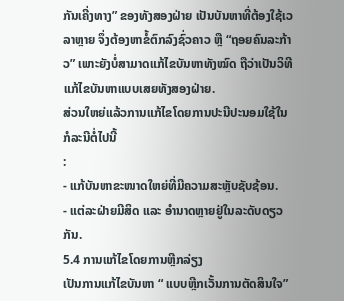ກັນເຄີ່ງທາງ” ຂອງທັງສອງຝ່າຍ ເປັນບັນຫາທີ່ຕ້ອງໃຊ້ເວລາຫຼາຍ ຈຶ່ງຕ້ອງຫາຂໍ້ຕົກລົງຊົ່ວຄາວ ຫຼື “ຖອຍຄົນລະກ້າວ” ເພາະຍັງບໍ່ສາມາດແກ້ໄຂບັນຫາທັງໝົດ ຖືວ່າເປັນວິທີແກ້ໄຂບັນຫາແບບເສຍທັງສອງຝ່າຍ.
ສ່ວນໃຫຍ່ແລ້ວການແກ້ໄຂໂດຍການປະນີປະນອມໃຊ້ໃນກໍລະນີຕໍ່ໄປນີ້
:
- ແກ້ບັນຫາຂະໜາດໃຫຍ່ທີ່ມີຄວາມສະຫຼັບຊັບຊ້ອນ.
- ແຕ່ລະຝ່າຍມີສິດ ແລະ ອຳນາດຫຼາຍຢູ່ໃນລະດັບດຽວກັນ.
5.4 ການແກ້ໄຂໂດຍການຫຼີກລ່ຽງ
ເປັນການແກ້ໄຂບັນຫາ “ ແບບຫຼີກເວັ້ນການຕັດສິນໃຈ”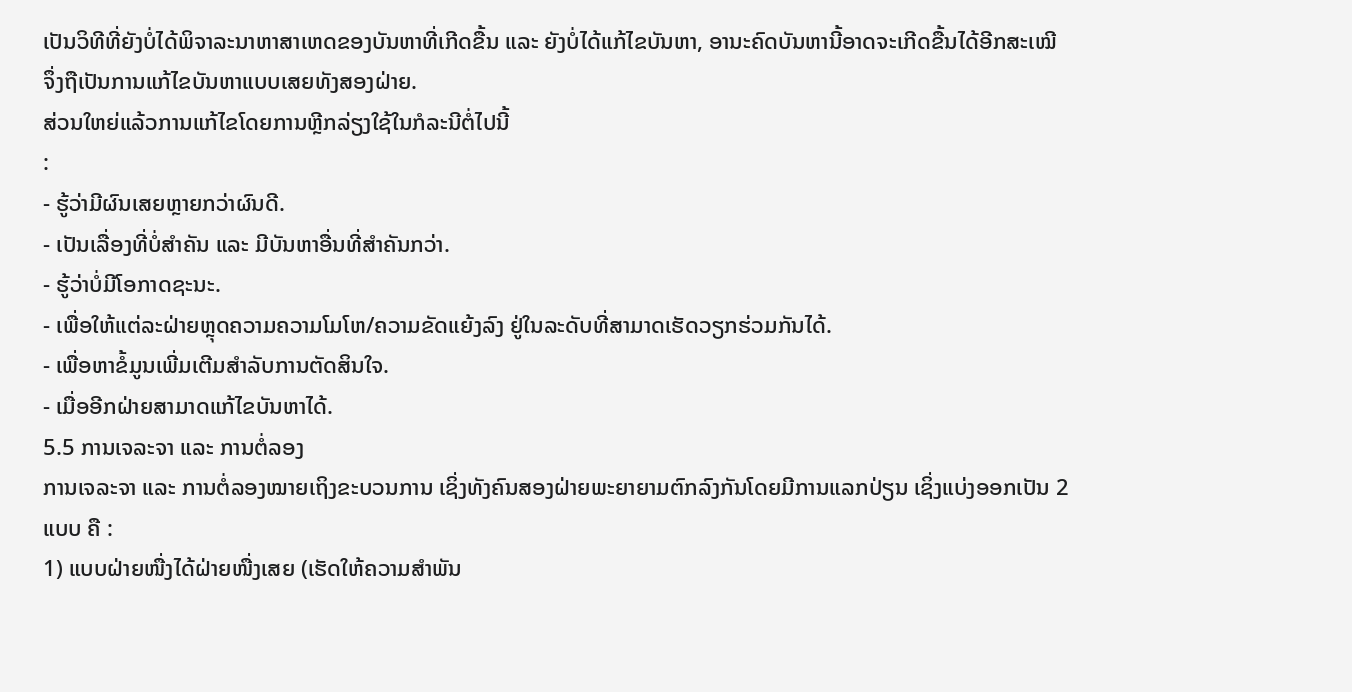ເປັນວິທີທີ່ຍັງບໍ່ໄດ້ພິຈາລະນາຫາສາເຫດຂອງບັນຫາທີ່ເກີດຂື້ນ ແລະ ຍັງບໍ່ໄດ້ແກ້ໄຂບັນຫາ, ອານະຄົດບັນຫານີ້ອາດຈະເກີດຂື້ນໄດ້ອີກສະເໝີ ຈຶ່ງຖືເປັນການແກ້ໄຂບັນຫາແບບເສຍທັງສອງຝ່າຍ.
ສ່ວນໃຫຍ່ແລ້ວການແກ້ໄຂໂດຍການຫຼີກລ່ຽງໃຊ້ໃນກໍລະນີຕໍ່ໄປນີ້
:
- ຮູ້ວ່າມີຜົນເສຍຫຼາຍກວ່າຜົນດີ.
- ເປັນເລື່ອງທີ່ບໍ່ສຳຄັນ ແລະ ມີບັນຫາອື່ນທີ່ສຳຄັນກວ່າ.
- ຮູ້ວ່າບໍ່ມີໂອກາດຊະນະ.
- ເພື່ອໃຫ້ແຕ່ລະຝ່າຍຫຼຸດຄວາມຄວາມໂມໂຫ/ຄວາມຂັດແຍ້ງລົງ ຢູ່ໃນລະດັບທີ່ສາມາດເຮັດວຽກຮ່ວມກັນໄດ້.
- ເພື່ອຫາຂໍ້ມູນເພີ່ມເຕີມສຳລັບການຕັດສິນໃຈ.
- ເມື່ອອີກຝ່າຍສາມາດແກ້ໄຂບັນຫາໄດ້.
5.5 ການເຈລະຈາ ແລະ ການຕໍ່ລອງ
ການເຈລະຈາ ແລະ ການຕໍ່ລອງໝາຍເຖິງຂະບວນການ ເຊິ່ງທັງຄົນສອງຝ່າຍພະຍາຍາມຕົກລົງກັນໂດຍມີການແລກປ່ຽນ ເຊິ່ງແບ່ງອອກເປັນ 2 ແບບ ຄື :
1) ແບບຝ່າຍໜື່ງໄດ້ຝ່າຍໜື່ງເສຍ (ເຮັດໃຫ້ຄວາມສຳພັນ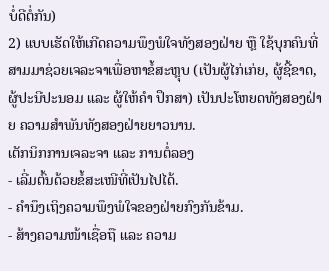ບໍ່ດີຕໍ່ກັນ)
2) ແບບເຮັດໃຫ້ເກີດຄວາມພຶງພໍໃຈທັງສອງຝ່າຍ ຫຼື ໃຊ້ບຸກຄົນທີ່ສາມມາຊ່ວຍເຈລະຈາເພື່ອຫາຂໍ້ສະຫຼຸບ (ເປັນຜູ້ໄກ່ເກ່ຍ, ຜູ້ຊີ້ຂາດ, ຜູ້ປະນີປະນອມ ແລະ ຜູ້ໃຫ້ຄຳ ປຶກສາ) ເປັນປະໂຫຍດທັງສອງຝ່າຍ ຄວາມສຳພັນທັງສອງຝ່າຍຍາວນານ.
ເຕັກນິກການເຈລະຈາ ແລະ ການຕໍ່ລອງ
- ເລີ່ມຕົ້ນດ້ວຍຂໍ້ສະເໜີທີ່ເປັນໄປໄດ້.
- ຄຳນຶງເຖິງຄວາມພຶງພໍໃຈຂອງຝ່າຍກົງກັນຂ້າມ.
- ສ້າງຄວາມໜ້າເຊື່ອຖື ແລະ ຄວາມ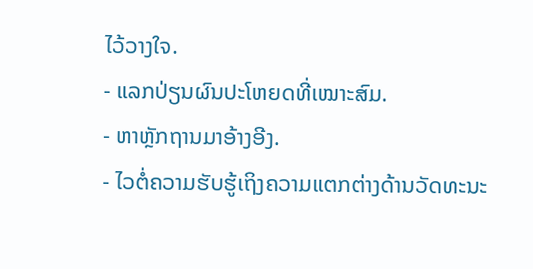ໄວ້ວາງໃຈ.
- ແລກປ່ຽນຜົນປະໂຫຍດທີ່ເໝາະສົມ.
- ຫາຫຼັກຖານມາອ້າງອີງ.
- ໄວຕໍ່ຄວາມຮັບຮູ້ເຖິງຄວາມແຕກຕ່າງດ້ານວັດທະນະ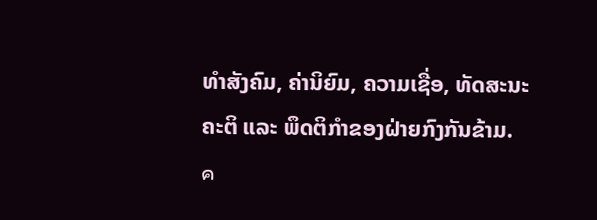ທຳສັງຄົມ, ຄ່ານິຍົມ, ຄວາມເຊື່ອ, ທັດສະນະຄະຕິ ແລະ ພຶດຕິກຳຂອງຝ່າຍກົງກັນຂ້າມ.
ค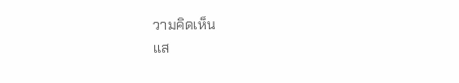วามคิดเห็น
แส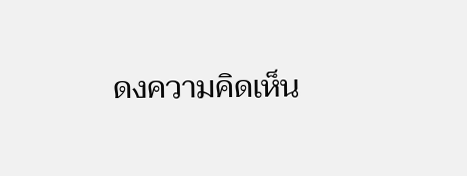ดงความคิดเห็น